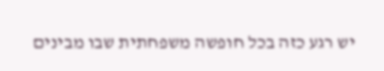יש רגע כזה בכל חופשה משפחתית שבו מבינים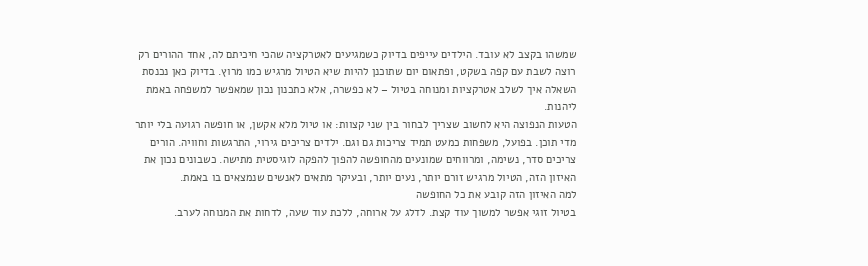שמשהו בקצב לא עובד. הילדים עייפים בדיוק כשמגיעים לאטרקציה שהכי חיכיתם לה, אחד ההורים רק רוצה לשבת עם קפה בשקט, ופתאום יום שתוכנן להיות שיא הטיול מרגיש כמו מרוץ. בדיוק כאן נכנסת השאלה איך לשלב אטרקציות ומנוחה בטיול – לא כפשרה, אלא כתכנון נכון שמאפשר למשפחה באמת ליהנות.
הטעות הנפוצה היא לחשוב שצריך לבחור בין שני קצוות: או טיול מלא אקשן, או חופשה רגועה בלי יותר מדי תוכן. בפועל, משפחות כמעט תמיד צריכות גם וגם. ילדים צריכים גירוי, התרגשות וחוויה. הורים צריכים סדר, נשימה, ומרווחים שמונעים מהחופשה להפוך להפקה לוגיסטית מתישה. כשבונים נכון את האיזון הזה, הטיול מרגיש זורם יותר, נעים יותר, ובעיקר מתאים לאנשים שנמצאים בו באמת.
למה האיזון הזה קובע את כל החופשה
בטיול זוגי אפשר למשוך עוד קצת. לדלג על ארוחה, ללכת עוד שעה, לדחות את המנוחה לערב.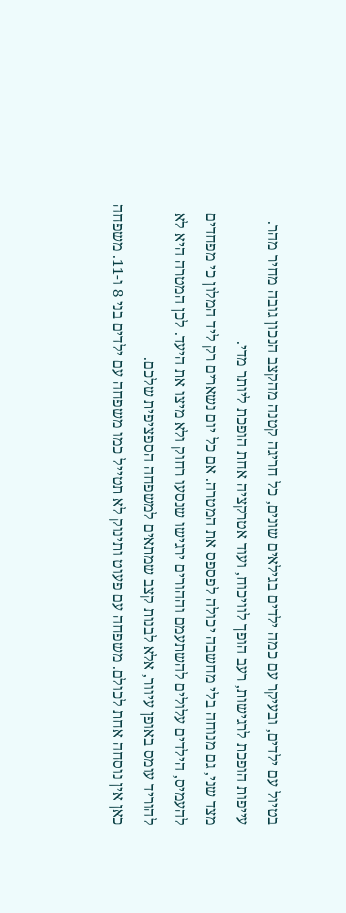בטיול עם ילדים, ובעיקר עם כמה ילדים בגילאים שונים, כל חריגה קטנה מהקצב הנכון גובה מחיר מהר. עייפות הופכת לרגישות, רעב הופך לוויכוח, ועוד אטרקציה אחת הופכת ליותר מדי.
מצד שני, גם מנוחה בלי מחשבה יכולה לפספס את המטרה. אם כל יום נשארים רק ליד המלון כי מפחדים להעמיס, הילדים עלולים להשתעמם וההורים ירגישו שנסעו רחוק ולא מיצו את היעד. לכן המטרה היא לא להוריד עומס באופן עיוור, אלא לבנות קצב שמתאים למשפחה הספציפית שלכם.
כאן אין נוסחה אחת לכולם. משפחה עם פעוט ותינוק לא תטייל כמו משפחה עם ילדים בני 8 ו-11. משפחה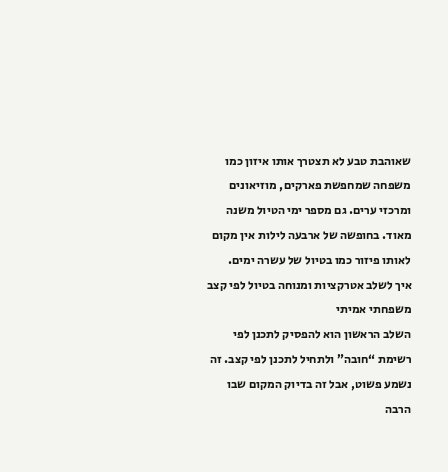שאוהבת טבע לא תצטרך אותו איזון כמו משפחה שמחפשת פארקים, מוזיאונים ומרכזי ערים. גם מספר ימי הטיול משנה מאוד. בחופשה של ארבעה לילות אין מקום לאותו פיזור כמו בטיול של עשרה ימים.
איך לשלב אטרקציות ומנוחה בטיול לפי קצב משפחתי אמיתי
השלב הראשון הוא להפסיק לתכנן לפי רשימת “חובה” ולתחיל לתכנן לפי קצב. זה נשמע פשוט, אבל זה בדיוק המקום שבו הרבה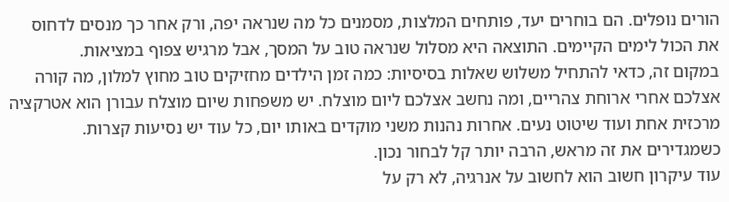הורים נופלים. הם בוחרים יעד, פותחים המלצות, מסמנים כל מה שנראה יפה, ורק אחר כך מנסים לדחוס את הכול לימים הקיימים. התוצאה היא מסלול שנראה טוב על המסך, אבל מרגיש צפוף במציאות.
במקום זה, כדאי להתחיל משלוש שאלות בסיסיות: כמה זמן הילדים מחזיקים טוב מחוץ למלון, מה קורה אצלכם אחרי ארוחת צהריים, ומה נחשב אצלכם ליום מוצלח. יש משפחות שיום מוצלח עבורן הוא אטרקציה מרכזית אחת ועוד שיטוט נעים. אחרות נהנות משני מוקדים באותו יום, כל עוד יש נסיעות קצרות. כשמגדירים את זה מראש, הרבה יותר קל לבחור נכון.
עוד עיקרון חשוב הוא לחשוב על אנרגיה, לא רק על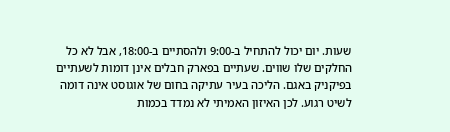שעות. יום יכול להתחיל ב-9:00 ולהסתיים ב-18:00, אבל לא כל החלקים שלו שווים. שעתיים בפארק חבלים אינן דומות לשעתיים בפיקניק באגם. הליכה בעיר עתיקה בחום של אוגוסט אינה דומה לשיט רגוע. לכן האיזון האמיתי לא נמדד בכמות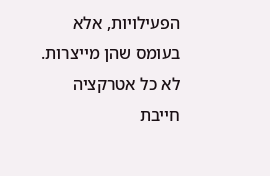הפעילויות, אלא בעומס שהן מייצרות.
לא כל אטרקציה חייבת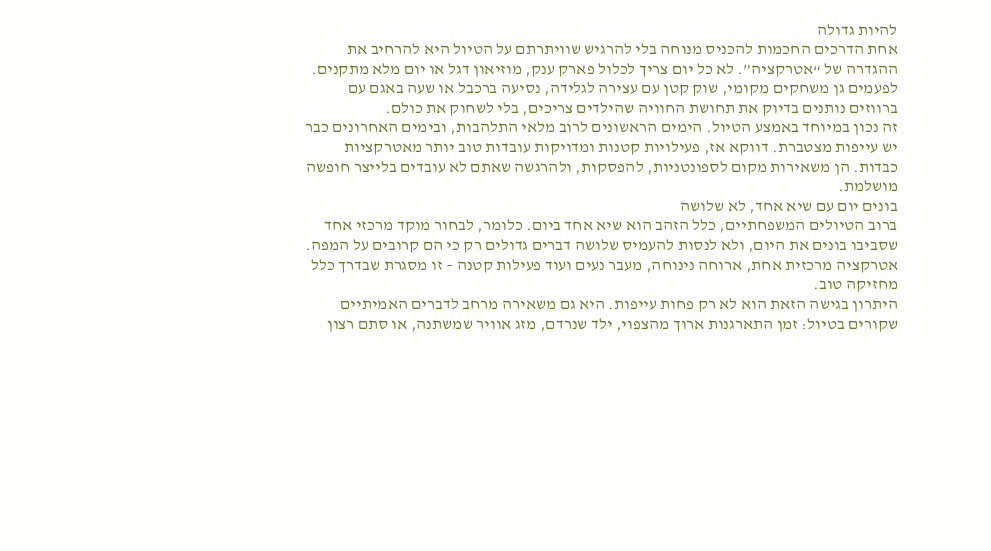להיות גדולה
אחת הדרכים החכמות להכניס מנוחה בלי להרגיש שוויתרתם על הטיול היא להרחיב את ההגדרה של “אטרקציה”. לא כל יום צריך לכלול פארק ענק, מוזיאון דגל או יום מלא מתקנים. לפעמים גן משחקים מקומי, שוק קטן עם עצירה לגלידה, נסיעה ברכבל או שעה באגם עם ברווזים נותנים בדיוק את תחושת החוויה שהילדים צריכים, בלי לשחוק את כולם.
זה נכון במיוחד באמצע הטיול. הימים הראשונים לרוב מלאי התלהבות, ובימים האחרונים כבר יש עייפות מצטברת. דווקא אז, פעילויות קטנות ומדויקות עובדות טוב יותר מאטרקציות כבדות. הן משאירות מקום לספונטניות, להפסקות, ולהרגשה שאתם לא עובדים בלייצר חופשה מושלמת.
בונים יום עם שיא אחד, לא שלושה
ברוב הטיולים המשפחתיים, כלל הזהב הוא שיא אחד ביום. כלומר, לבחור מוקד מרכזי אחד שסביבו בונים את היום, ולא לנסות להעמיס שלושה דברים גדולים רק כי הם קרובים על המפה. אטרקציה מרכזית אחת, ארוחה נינוחה, מעבר נעים ועוד פעילות קטנה – זו מסגרת שבדרך כלל מחזיקה טוב.
היתרון בגישה הזאת הוא לא רק פחות עייפות. היא גם משאירה מרחב לדברים האמיתיים שקורים בטיול: זמן התארגנות ארוך מהצפוי, ילד שנרדם, מזג אוויר שמשתנה, או סתם רצון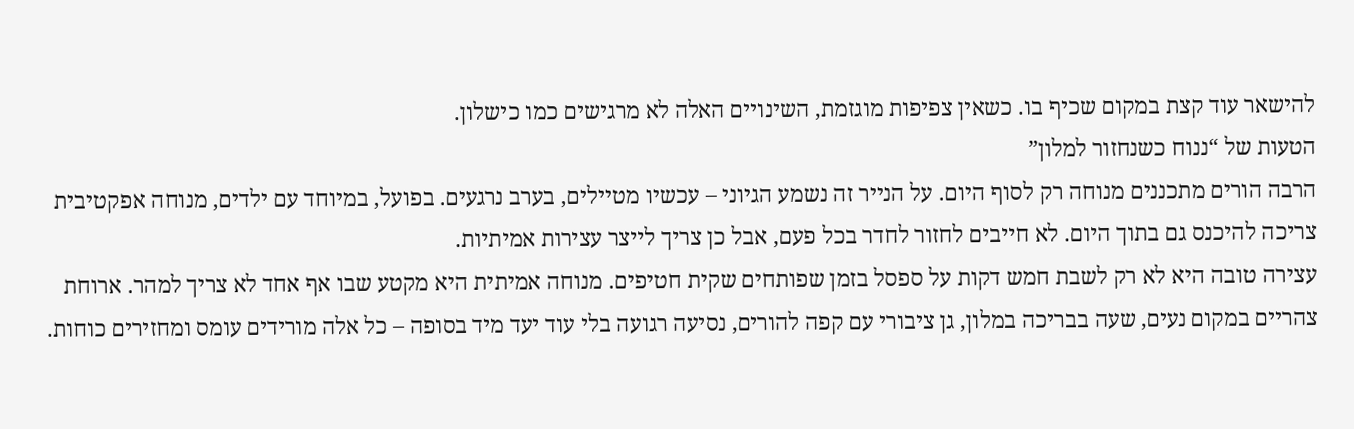להישאר עוד קצת במקום שכיף בו. כשאין צפיפות מוגזמת, השינויים האלה לא מרגישים כמו כישלון.
הטעות של “ננוח כשנחזור למלון”
הרבה הורים מתכננים מנוחה רק לסוף היום. על הנייר זה נשמע הגיוני – עכשיו מטיילים, בערב נרגעים. בפועל, במיוחד עם ילדים, מנוחה אפקטיבית צריכה להיכנס גם בתוך היום. לא חייבים לחזור לחדר בכל פעם, אבל כן צריך לייצר עצירות אמיתיות.
עצירה טובה היא לא רק לשבת חמש דקות על ספסל בזמן שפותחים שקית חטיפים. מנוחה אמיתית היא מקטע שבו אף אחד לא צריך למהר. ארוחת צהריים במקום נעים, שעה בבריכה במלון, גן ציבורי עם קפה להורים, נסיעה רגועה בלי עוד יעד מיד בסופה – כל אלה מורידים עומס ומחזירים כוחות.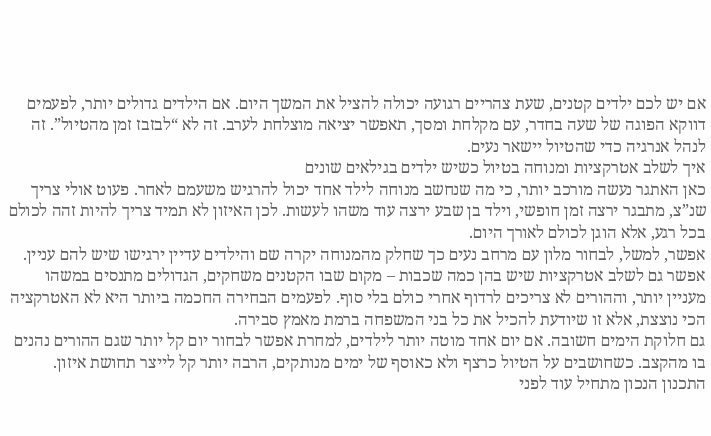אם יש לכם ילדים קטנים, שעת צהריים רגועה יכולה להציל את המשך היום. אם הילדים גדולים יותר, לפעמים דווקא הפוגה של שעה בחדר, עם מקלחת ומסך, תאפשר יציאה מוצלחת לערב. זה לא “לבזבז זמן מהטיול”. זה לנהל אנרגיה כדי שהטיול יישאר נעים.
איך לשלב אטרקציות ומנוחה בטיול כשיש ילדים בגילאים שונים
כאן האתגר נעשה מורכב יותר, כי מה שנחשב מנוחה לילד אחד יכול להרגיש משעמם לאחר. פעוט אולי צריך שנ”צ, מתבגר ירצה זמן חופשי, וילד בן שבע ירצה עוד משהו לעשות. לכן האיזון לא תמיד צריך להיות זהה לכולם בכל רגע, אלא הוגן לכולם לאורך היום.
אפשר, למשל, לבחור מלון עם מרחב נעים כך שחלק מהמנוחה יקרה שם והילדים עדיין ירגישו שיש להם עניין. אפשר גם לשלב אטרקציות שיש בהן כמה שכבות – מקום שבו הקטנים משחקים, הגדולים מתנסים במשהו מעניין יותר, וההורים לא צריכים לרדוף אחרי כולם בלי סוף. לפעמים הבחירה החכמה ביותר היא לא האטרקציה הכי נוצצת, אלא זו שיודעת להכיל את כל בני המשפחה ברמת מאמץ סבירה.
גם חלוקת הימים חשובה. אם יום אחד מוטה יותר לילדים, למחרת אפשר לבחור יום קל יותר שגם ההורים נהנים בו מהקצב. כשחושבים על הטיול כרצף ולא כאוסף של ימים מנותקים, הרבה יותר קל לייצר תחושת איזון.
התכנון הנכון מתחיל עוד לפני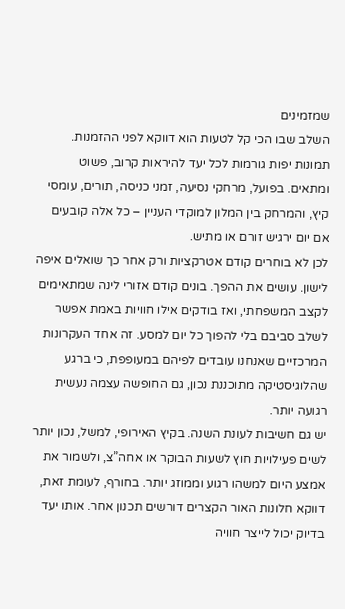שמזמינים
השלב שבו הכי קל לטעות הוא דווקא לפני ההזמנות. תמונות יפות גורמות לכל יעד להיראות קרוב, פשוט ומתאים. בפועל, מרחקי נסיעה, זמני כניסה, תורים, עומסי קיץ, והמרחק בין המלון למוקדי העניין – כל אלה קובעים אם יום ירגיש זורם או מתיש.
לכן לא בוחרים קודם אטרקציות ורק אחר כך שואלים איפה לישון. עושים את ההפך. בונים קודם אזורי לינה שמתאימים לקצב המשפחתי, ואז בודקים אילו חוויות באמת אפשר לשלב סביבם בלי להפוך כל יום למסע. זה אחד העקרונות המרכזיים שאנחנו עובדים לפיהם במעופפת, כי ברגע שהלוגיסטיקה מתוכננת נכון, גם החופשה עצמה נעשית רגועה יותר.
יש גם חשיבות לעונת השנה. בקיץ האירופי, למשל, נכון יותר לשים פעילויות חוץ לשעות הבוקר או אחה”צ, ולשמור את אמצע היום למשהו רגוע וממוזג יותר. בחורף, לעומת זאת, דווקא חלונות האור הקצרים דורשים תכנון אחר. אותו יעד בדיוק יכול לייצר חוויה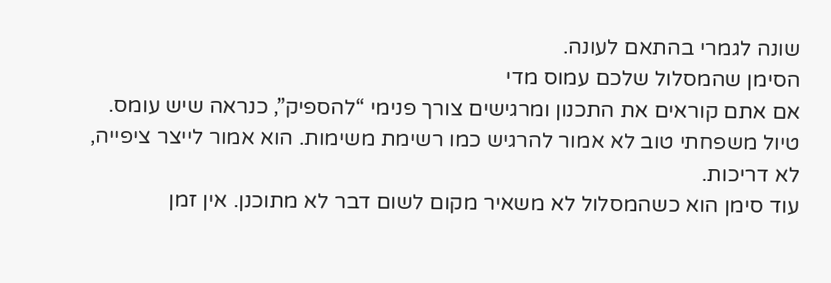שונה לגמרי בהתאם לעונה.
הסימן שהמסלול שלכם עמוס מדי
אם אתם קוראים את התכנון ומרגישים צורך פנימי “להספיק”, כנראה שיש עומס. טיול משפחתי טוב לא אמור להרגיש כמו רשימת משימות. הוא אמור לייצר ציפייה, לא דריכות.
עוד סימן הוא כשהמסלול לא משאיר מקום לשום דבר לא מתוכנן. אין זמן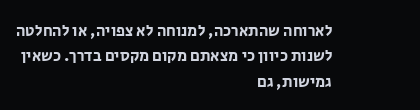לארוחה שהתארכה, למנוחה לא צפויה, או להחלטה לשנות כיוון כי מצאתם מקום מקסים בדרך. כשאין גמישות, גם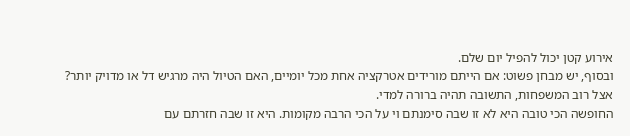אירוע קטן יכול להפיל יום שלם.
ובסוף, יש מבחן פשוט: אם הייתם מורידים אטרקציה אחת מכל יומיים, האם הטיול היה מרגיש דל או מדויק יותר? אצל רוב המשפחות, התשובה תהיה ברורה למדי.
החופשה הכי טובה היא לא זו שבה סימנתם וי על הכי הרבה מקומות. היא זו שבה חזרתם עם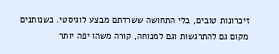זיכרונות טובים, בלי התחושה ששרדתם מבצע לוגיסטי. כשנותנים מקום גם להתרגשות וגם למנוחה, קורה משהו יפה יותר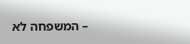– המשפחה לא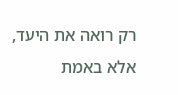רק רואה את היעד, אלא באמת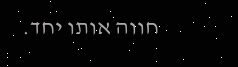חווה אותו יחד.